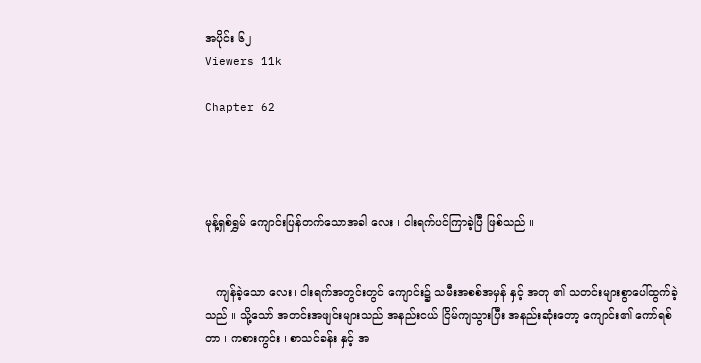အပိုင်း ၆၂
Viewers 11k

Chapter 62




မုန့်ရှစ်ရွှမ် ကျောင်းပြန်တက်သောအခါ လေး ၊ ငါးရက်ပင်ကြာခဲ့ပြီ ဖြစ်သည် ။


   ကျန်ခဲ့သော လေး၊ ငါးရက်အတွင်းတွင် ကျောင်း၌ သမီးအစစ်အမှန် နှင့် အတု ၏ သတင်းများစွာပေါ်ထွက်ခဲ့သည် ။ သို့သော် အတင်းအဖျင်းများသည် အနည်းငယ် ငြိမ်ကျသွားပြီး အနည်းဆုံးတော့ ကျောင်း၏ ကော်ရစ်တာ ၊ ကစားကွင်း ၊ စာသင်ခန်း နှင့် အ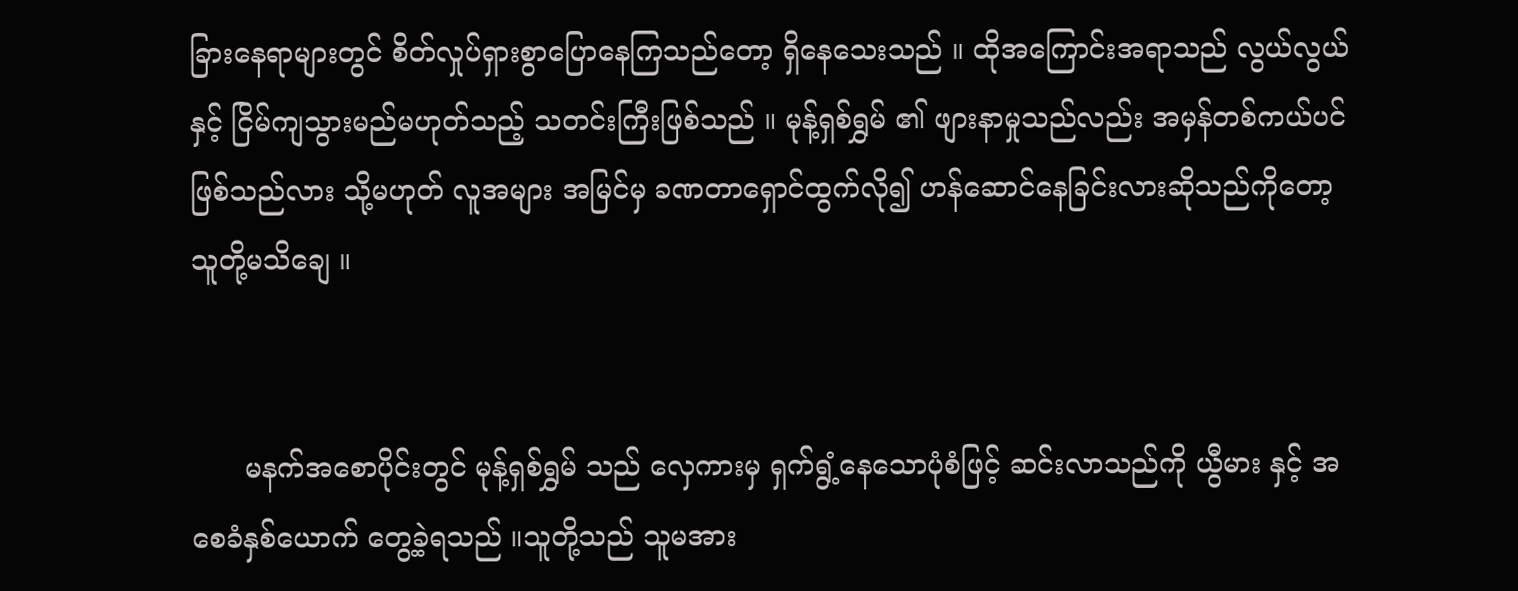ခြားနေရာများတွင် စိတ်လှုပ်ရှားစွာပြောနေကြသည်တော့ ရှိနေသေးသည် ။ ထိုအကြောင်းအရာသည် လွယ်လွယ်နှင့် ငြိမ်ကျသွားမည်မဟုတ်သည့် သတင်းကြီးဖြစ်သည် ။ မုန့်ရှစ်ရွှမ် ၏ ဖျားနာမှုသည်လည်း အမှန်တစ်ကယ်ပင် ဖြစ်သည်လား သို့မဟုတ် လူအများ အမြင်မှ ခဏတာရှောင်ထွက်လို၍ ဟန်ဆောင်နေခြင်းလားဆိုသည်ကိုတော့ သူတို့မသိချေ ။


      မနက်အစောပိုင်းတွင် မုန့်ရှစ်ရွှမ် သည် လှေကားမှ ရှက်ရွံ့နေသောပုံစံဖြင့် ဆင်းလာသည်ကို ယွီမား နှင့် အစေခံနှစ်ယောက် တွေ့ခဲ့ရသည် ။သူတို့သည် သူမအား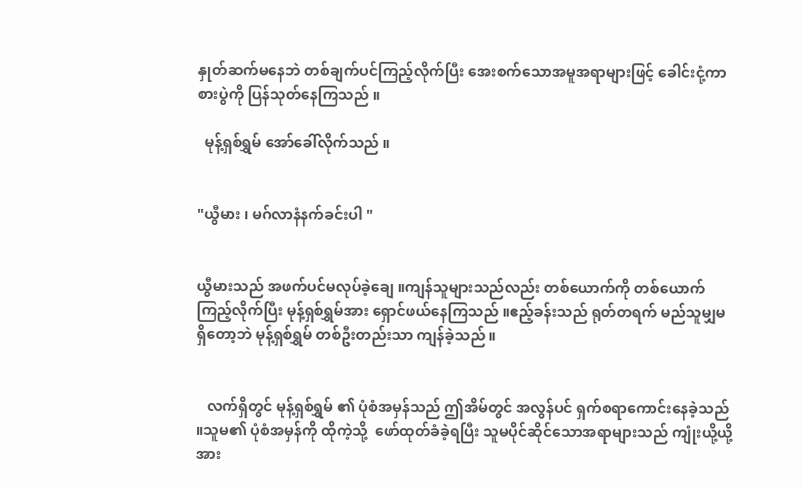နှုတ်ဆက်မနေဘဲ တစ်ချက်ပင်ကြည့်လိုက်ပြီး အေးစက်သောအမူအရာများဖြင့် ခေါင်းငုံ့ကာ စားပွဲကို ပြန်သုတ်နေကြသည် ။

  မုန့်ရှစ်ရွှမ် အော်ခေါ်လိုက်သည် ။


"ယွီမား ၊ မဂ်လာနံနက်ခင်းပါ "


ယွီမားသည် အဖက်ပင်မလုပ်ခဲ့ချေ ။ကျန်သူများသည်လည်း တစ်ယောက်ကို တစ်ယောက်ကြည့်လိုက်ပြီး မုန့်ရှစ်ရွှမ်အား ရှောင်ဖယ်နေကြသည် ။ဧည့်ခန်းသည် ရုတ်တရက် မည်သူမျှမရှိတော့ဘဲ မုန့်ရှစ်ရွှမ် တစ်ဦးတည်းသာ ကျန်ခဲ့သည် ။


   လက်ရှိတွင် မုန့်ရှစ်ရွှမ် ၏ ပုံစံအမှန်သည် ဤအိမ်တွင် အလွန်ပင် ရှက်စရာကောင်းနေခဲ့သည် ။သူမ၏ ပုံစံအမှန်ကို ထိုကဲ့သို့  ဖော်ထုတ်ခံခဲ့ရပြီး သူမပိုင်ဆိုင်သောအရာများသည် ကျုံးယို့ယို့ အား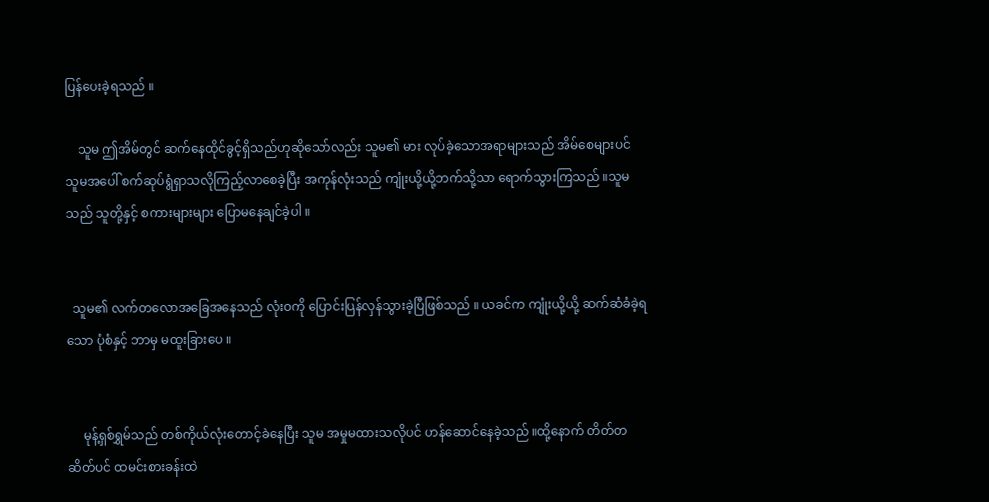ပြန်ပေးခဲ့ရသည် ။

    သူမ ဤအိမ်တွင် ဆက်နေထိုင်ခွင့်ရှိသည်ဟုဆိုသော်လည်း သူမ၏ မား လုပ်ခဲ့သောအရာများသည် အိမ်စေများပင် သူမအပေါ် စက်ဆုပ်ရွံရှာသလိုကြည့်လာစေခဲ့ပြီး အကုန်လုံးသည် ကျုံးယို့ယို့ဘက်သို့သာ ရောက်သွားကြသည် ။သူမသည် သူတို့နှင့် စကားများများ ပြောမနေချင်ခဲ့ပါ ။


  သူမ၏ လက်တလောအခြေအနေသည် လုံးဝကို ပြောင်းပြန်လှန်သွားခဲ့ပြီဖြစ်သည် ။ ယခင်က ကျုံးယို့ယို့ ဆက်ဆံခံခဲ့ရသော ပုံစံနှင့် ဘာမှ မထူးခြားပေ ။


     မုန့်ရှစ်ရွှမ်သည် တစ်ကိုယ်လုံးတောင့်ခဲနေပြီး သူမ အမှုမထားသလိုပင် ဟန်ဆောင်နေခဲ့သည် ။ထို့နောက် တိတ်တဆိတ်ပင် ထမင်းစားခန်းထဲ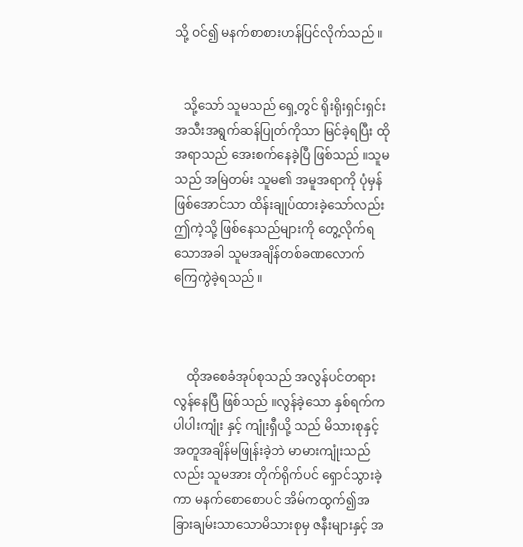သို့ ဝင်၍ မနက်စာစားဟန်ပြင်လိုက်သည် ။


   သို့သော် သူမသည် ရှေ့တွင် ရိုးရိုးရှင်းရှင်း အသီးအရွက်ဆန်ပြုတ်ကိုသာ မြင်ခဲ့ရပြီး ထိုအရာသည် အေးစက်နေခဲ့ပြီ ဖြစ်သည် ။သူမသည် အမြဲတမ်း သူမ၏ အမူအရာကို ပုံမှန်ဖြစ်အောင်သာ ထိန်းချုပ်ထားခဲ့သော်လည်း ဤကဲ့သို့ ဖြစ်နေသည်များကို တွေ့လိုက်ရသောအခါ သူမအချိန်တစ်ခဏလောက် ကြေကွဲခဲ့ရသည် ။



    ထိုအစေခံအုပ်စုသည် အလွန်ပင်တရားလွန်နေပြီ ဖြစ်သည် ။လွန်ခဲ့သော နှစ်ရက်က ပါပါးကျုံး နှင့် ကျုံးရှီယို့ သည် မိသားစုနှင့် အတူအချိန်မဖြုန်းခဲ့ဘဲ မာမားကျုံးသည်လည်း သူမအား တိုက်ရိုက်ပင် ရှောင်သွားခဲ့ကာ မနက်စောစောပင် အိမ်ကထွက်၍အခြားချမ်းသာသောမိသားစုမှ ဇနီးများနှင့် အ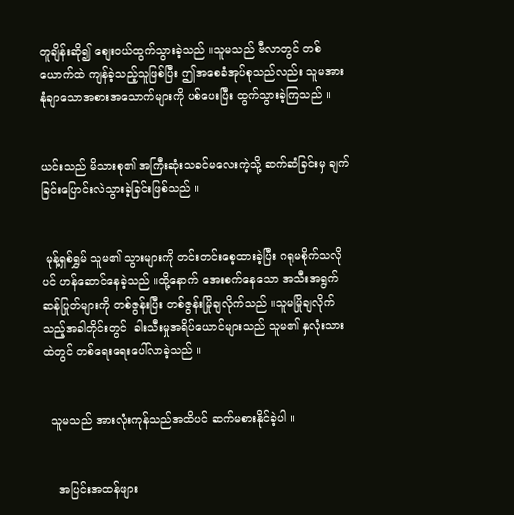တူချိန်းဆို၍ စျေးဝယ်ထွက်သွားခဲ့သည် ။သူမသည် ဗီလာတွင် တစ်ယောက်ထဲ ကျန်ခဲ့သည့်သူဖြစ်ပြီး ဤအစေခံအုပ်စုသည်လည်း သူမအား နုံချာသောအစားအသောက်များကို ပစ်ပေးပြီး ထွက်သွားခဲ့ကြသည် ။


ယင်းသည် မိသားစု၏ အကြီးဆုံးသခင်မလေးကဲ့သို့ ဆက်ဆံခြင်းမှ ချက်ခြင်းပြောင်းလဲသွားခဲ့ခြင်းဖြစ်သည် ။


 မုန့်ရှစ်ရွှမ် သူမ၏ သွားများကို တင်းတင်းစေ့ထားခဲ့ပြီး ဂရုမစိုက်သလိုပင် ဟန်ဆောင်နေခဲ့သည် ။ထို့နောက် အေးစက်နေသော အသီးအရွက်ဆန်ပြုတ်များကို တစ်ဇွန်းပြီး တစ်ဇွန်းမြိုချလိုက်သည် ။သူမမြိုချလိုက်သည့်အခါတိုင်းတွင်  ခါးသီးမှုအရိပ်ယောင်များသည် သူမ၏ နှလုံးသားထဲတွင် တစ်ရေးရေးပေါ်လာခဲ့သည် ။


  သူမသည် အားလုံးကုန်သည်အထိပင် ဆက်မစားနိုင်ခဲ့ပါ ။


    အပြင်းအထန်ဖျား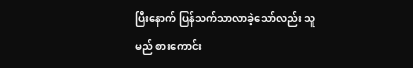ပြီးနောက် ပြန်သက်သာလာခဲ့သော်လည်း သူမည် စားကောင်း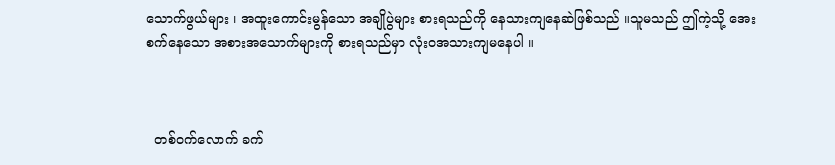သောက်ဖွယ်များ ၊ အထူးကောင်းမွန်သော အချိုပွဲများ စားရသည်ကို နေသားကျနေဆဲဖြစ်သည် ။သူမသည် ဤကဲ့သို့ အေးစက်နေသော အစားအသောက်များကို စားရသည်မှာ လုံးဝအသားကျမနေပါ ။



  တစ်ဝက်လောက် ခက်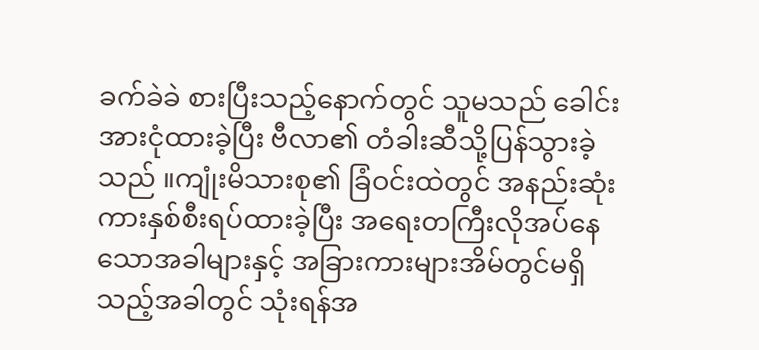ခက်ခဲခဲ စားပြီးသည့်နောက်တွင် သူမသည် ခေါင်းအားငုံထားခဲ့ပြီး ဗီလာ၏ တံခါးဆီသို့ပြန်သွားခဲ့သည် ။ကျုံးမိသားစု၏ ခြံဝင်းထဲတွင် အနည်းဆုံး ကားနှစ်စီးရပ်ထားခဲ့ပြီး အရေးတကြီးလိုအပ်နေသောအခါများနှင့် အခြားကားများအိမ်တွင်မရှိသည့်အခါတွင် သုံးရန်အ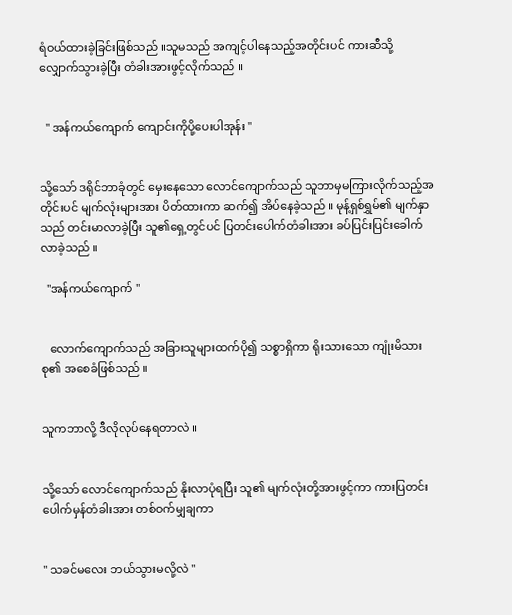ရံဝယ်ထားခဲ့ခြင်းဖြစ်သည် ။သူမသည် အကျင့်ပါနေသည့်အတိုင်းပင် ကားဆီသို့ လျှောက်သွားခဲ့ပြီး တံခါးအားဖွင့်လိုက်သည် ။


  " အန်ကယ်ကျောက် ကျောင်းကိုပို့ပေးပါအုန်း "


သို့သော် ဒရိုင်ဘာခုံတွင် မှေးနေသော လောင်ကျောက်သည် သူဘာမှမကြားလိုက်သည့်အတိုင်းပင် မျက်လုံးများအား ပိတ်ထားကာ ဆက်၍ အိပ်နေခဲ့သည် ။ မုန့်ရှစ်ရွှမ်၏ မျက်နှာသည် တင်းမာလာခဲ့ပြီး သူ၏ရှေ့တွင်ပင် ပြတင်းပေါက်တံခါးအား ခပ်ပြင်းပြင်းခေါက်လာခဲ့သည် ။

  "အန်ကယ်ကျောက် "


   လောက်ကျောက်သည် အခြားသူများထက်ပို၍ သစ္စာရှိကာ ရိုးသားသော ကျုံးမိသားစု၏ အစေခံဖြစ်သည် ။


သူကဘာလို့ ဒီလိုလုပ်နေရတာလဲ ။


သို့သော် လောင်ကျောက်သည် နိုးလာပုံရပြီး သူ၏ မျက်လုံးတို့အားဖွင့်ကာ ကားပြတင်းပေါက်မှန်တံခါးအား တစ်ဝက်မျှချကာ


" သခင်မလေး ဘယ်သွားမလို့လဲ "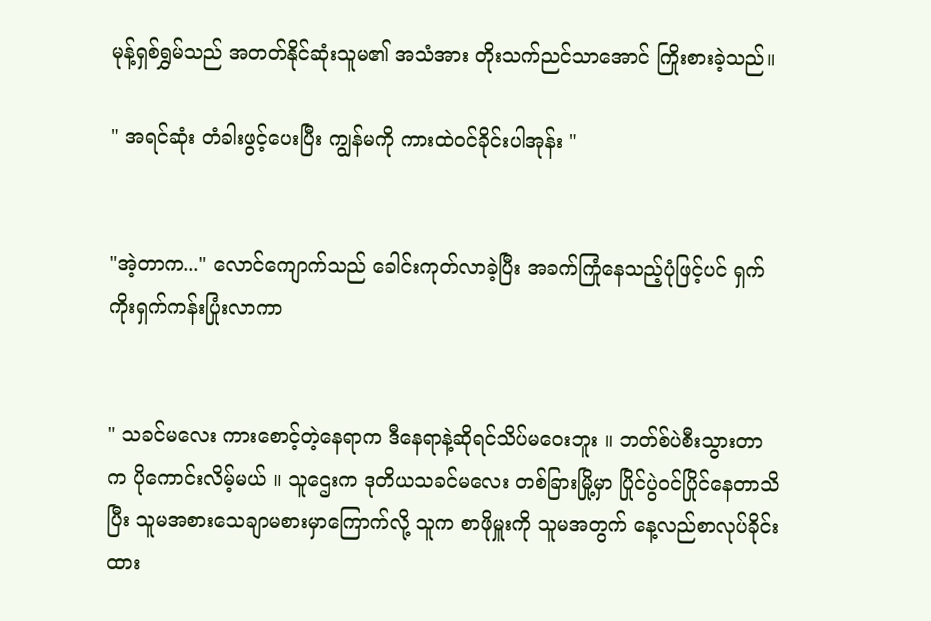မုန့်ရှစ်ရွှမ်သည် အတတ်နိုင်ဆုံးသူမ၏ အသံအား တိုးသက်ညင်သာအောင် ကြိုးစားခဲ့သည်။

" အရင်ဆုံး တံခါးဖွင့်ပေးပြီး ကျွန်မကို ကားထဲဝင်ခိုင်းပါအုန်း "


"အဲ့တာက..." လောင်ကျောက်သည် ခေါင်းကုတ်လာခဲ့ပြီး အခက်ကြုံနေသည့်ပုံဖြင့်ပင် ရှက်ကိုးရှက်ကန်းပြုံးလာကာ


" သခင်မလေး ကားစောင့်တဲ့နေရာက ဒီနေရာနဲ့ဆိုရင်သိပ်မဝေးဘူး ။ ဘတ်စ်ပဲစီးသွားတာက ပိုကောင်းလိမ့်မယ် ။ သူဌေးက ဒုတိယသခင်မလေး တစ်ခြားမြို့မှာ ပြိုင်ပွဲဝင်ပြိုင်နေတာသိပြီး သူမအစားသေချာမစားမှာကြောက်လို့ သူက စာဖိုမှူးကို သူမအတွက် နေ့လည်စာလုပ်ခိုင်းထား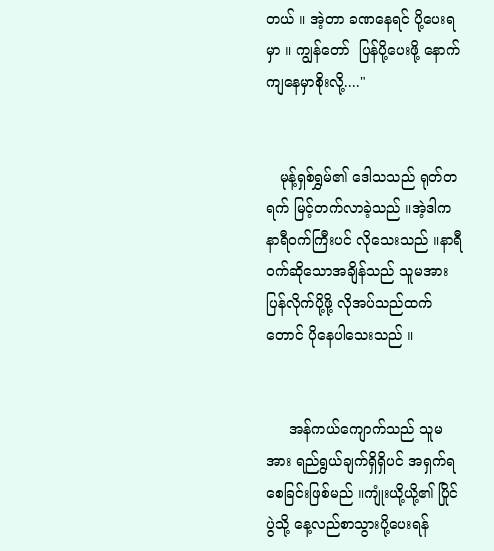တယ် ။ အဲ့တာ ခဏနေရင် ပို့ပေးရမှာ ။ ကျွန်တော်  ပြန်ပို့ပေးဖို့ နောက်ကျနေမှာစိုးလို့...."


   မုန့်ရှစ်ရွှမ်၏ ဒေါသသည် ရုတ်တရက် မြင့်တက်လာခဲ့သည် ။အဲ့ဒါက နာရီဝက်ကြီးပင် လိုသေးသည် ။နာရီဝက်ဆိုသောအချိန်သည် သူမအား ပြန်လိုက်ပို့ဖို့ လိုအပ်သည်ထက်တောင် ပိုနေပါသေးသည် ။


     အန်ကယ်ကျောက်သည် သူမအား ရည်ရွယ်ချက်ရှိရှိပင် အရှက်ရစေခြင်းဖြစ်မည် ။ကျုံးယို့ယို့၏ ပြိုင်ပွဲသို့ နေ့လည်စာသွားပို့ပေးရန်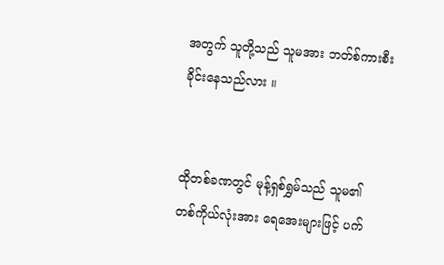အတွက် သူတို့သည် သူမအား ဘတ်စ်ကားစီးခိုင်းနေသည်လား ။


ထိုတစ်ခဏတွင် မုန့်ရှစ်ရွှမ်သည် သူမ၏ တစ်ကိုယ်လုံးအား ရေအေးများဖြင့် ပက်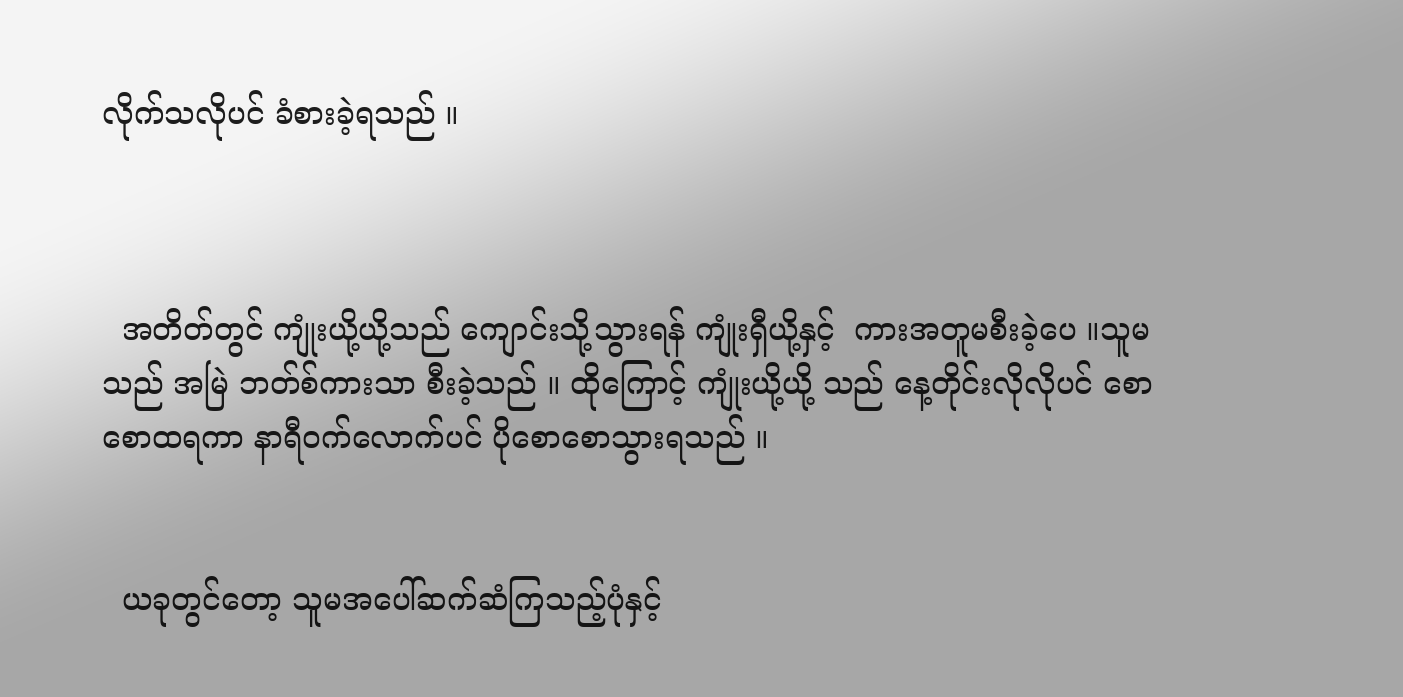လိုက်သလိုပင် ခံစားခဲ့ရသည် ။



  အတိတ်တွင် ကျုံးယို့ယို့သည် ကျောင်းသို့သွားရန် ကျုံးရှီယို့နှင့်  ကားအတူမစီးခဲ့ပေ ။သူမသည် အမြဲ ဘတ်စ်ကားသာ စီးခဲ့သည် ။ ထိုကြောင့် ကျုံးယို့ယို့ သည် နေ့တိုင်းလိုလိုပင် စောစောထရကာ နာရီဝက်လောက်ပင် ပိုစောစောသွားရသည် ။


  ယခုတွင်တော့ သူမအပေါ်ဆက်ဆံကြသည့်ပုံနှင့်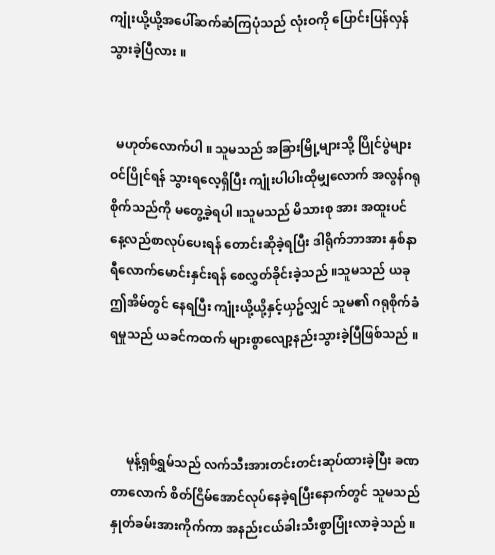ကျုံးယို့ယို့အပေါ်ဆက်ဆံကြပုံသည် လုံးဝကို ပြောင်းပြန်လှန်သွားခဲ့ပြီလား ။


  မဟုတ်လောက်ပါ ။ သူမသည် အခြားမြို့များသို့ ပြိုင်ပွဲများဝင်ပြိုင်ရန် သွားရလေ့ရှိပြီး ကျုံးပါပါးထိုမျှလောက် အလွန်ဂရုစိုက်သည်ကို မတွေ့ခဲ့ရပါ ။သူမသည် မိသားစု အား အထူးပင် နေ့လည်စာလုပ်ပေးရန် တောင်းဆိုခဲ့ရပြီး ဒါရိုက်ဘာအား နှစ်နာရီလောက်မောင်းနှင်းရန် စေလွှတ်ခိုင်းခဲ့သည် ။သူမသည် ယခုဤအိမ်တွင် နေရပြီး ကျုံးယို့ယို့နှင့်ယှဥ်လျှင် သူမ၏ ဂရုစိုက်ခံရမှုသည် ယခင်ကထက် များစွာလျော့နည်းသွားခဲ့ပြီဖြစ်သည် ။



     မုန့်ရှစ်ရွှမ်သည် လက်သီးအားတင်းတင်းဆုပ်ထားခဲ့ပြီး ခဏတာလောက် စိတ်ငြိမ်အောင်လုပ်နေခဲ့ရပြီးနောက်တွင် သူမသည် နှုတ်ခမ်းအားကိုက်ကာ အနည်းငယ်ခါးသီးစွာပြုံးလာခဲ့သည် ။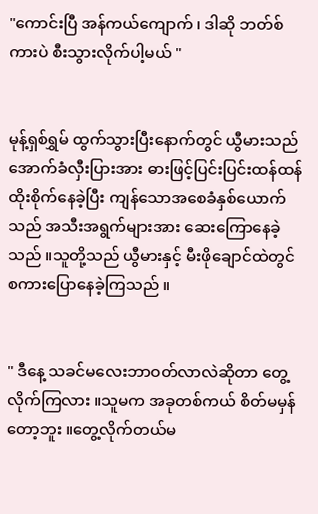"ကောင်းပြီ အန်ကယ်ကျောက် ၊ ဒါဆို ဘတ်စ်ကားပဲ စီးသွားလိုက်ပါ့မယ် "


မုန့်ရှစ်ရွှမ် ထွက်သွားပြီးနောက်တွင် ယွီမားသည် အောက်ခံလှီးပြားအား ဓားဖြင့်ပြင်းပြင်းထန်ထန် ထိုးစိုက်နေခဲ့ပြီး ကျန်သောအစေခံနှစ်ယောက်သည် အသီးအရွက်များအား ဆေးကြောနေခဲ့သည် ။သူတို့သည် ယွီမားနှင့် မီးဖိုချောင်ထဲတွင် စကားပြောနေခဲ့ကြသည် ။


" ဒီနေ့ သခင်မလေးဘာဝတ်လာလဲဆိုတာ တွေ့လိုက်ကြလား ။သူမက အခုတစ်ကယ် စိတ်မမှန်တော့ဘူး ။တွေ့လိုက်တယ်မ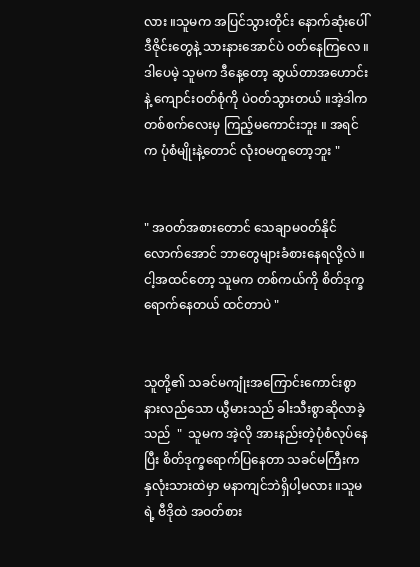လား ။သူမက အပြင်သွားတိုင်း နောက်ဆုံးပေါ်ဒီဇိုင်းတွေနဲ့ သားနားအောင်ပဲ ဝတ်နေကြလေ ။ဒါပေမဲ့ သူမက ဒီနေ့တော့ ဆွယ်တာအဟောင်းနဲ့ ကျောင်းဝတ်စုံကို ပဲဝတ်သွားတယ် ။အဲ့ဒါက တစ်စက်လေးမှ ကြည့်မကောင်းဘူး ။ အရင်က ပုံစံမျိုးနဲ့တောင် လုံးဝမတူတော့ဘူး "


" အဝတ်အစားတောင် သေချာမဝတ်နိုင်လောက်အောင် ဘာတွေများခံစားနေရလို့လဲ ။ ငါ့အထင်တော့ သူမက တစ်ကယ်ကို စိတ်ဒုက္ခရောက်နေတယ် ထင်တာပဲ "


သူတို့၏ သခင်မကျုံးအကြောင်းကောင်းစွာနားလည်သော ယွီမားသည် ခါးသီးစွာဆိုလာခဲ့သည်  "  သူမက အဲ့လို အားနည်းတဲ့ပုံစံလုပ်နေပြီး စိတ်ဒုက္ခရောက်ပြနေတာ သခင်မကြီးက နှလုံးသားထဲမှာ မနာကျင်ဘဲရှိပါ့မလား ။သူမရဲ့ ဗီဒိုထဲ အဝတ်စား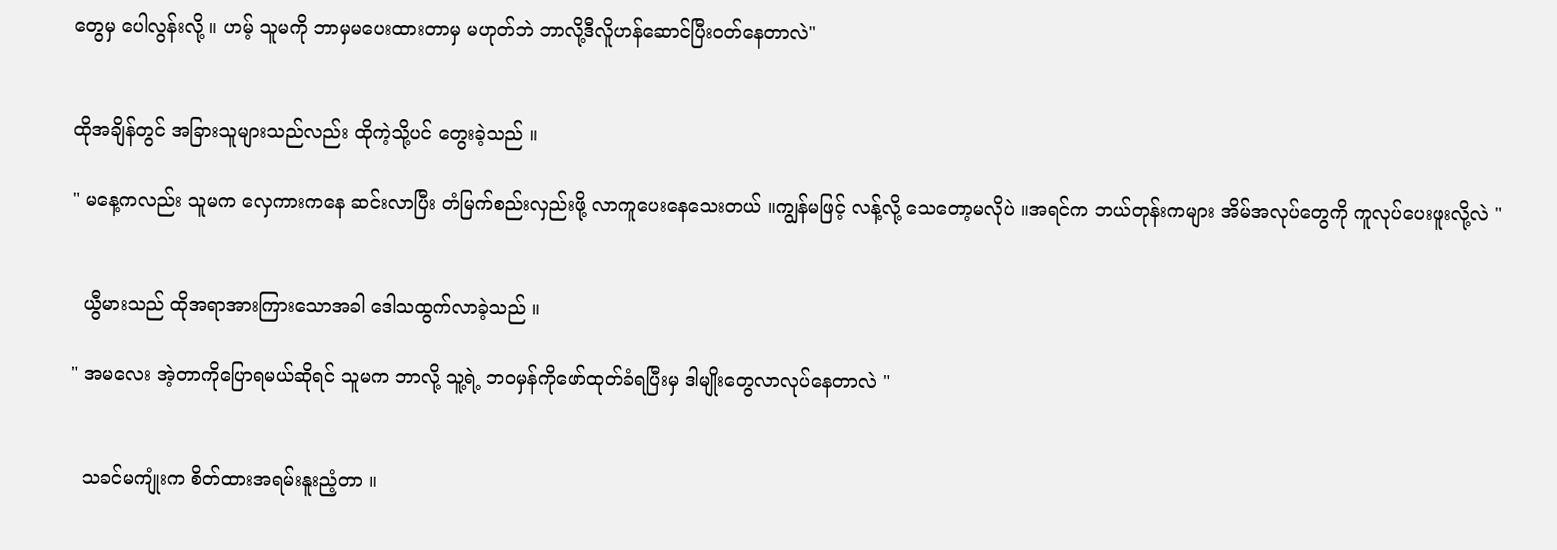တွေမှ ပေါလွန်းလို့ ။ ဟမ့် သူမကို ဘာမှမပေးထားတာမှ မဟုတ်ဘဲ ဘာလို့ဒီလိူဟန်ဆောင်ပြီးဝတ်နေတာလဲ"


ထိုအချိန်တွင် အခြားသူများသည်လည်း ထိုကဲ့သို့ပင် တွေးခဲ့သည် ။

" မနေ့ကလည်း သူမက လှေကားကနေ ဆင်းလာပြီး တံမြက်စည်းလှည်းဖို့ လာကူပေးနေသေးတယ် ။ကျွန်မဖြင့် လန့်လို့ သေတော့မလိုပဲ ။အရင်က ဘယ်တုန်းကများ အိမ်အလုပ်တွေကို ကူလုပ်ပေးဖူးလို့လဲ "


  ယွီမားသည် ထိုအရာအားကြားသောအခါ ဒေါသထွက်လာခဲ့သည် ။

" အမလေး အဲ့တာကိုပြောရမယ်ဆိုရင် သူမက ဘာလို့ သူ့ရဲ့ ဘ၀မှန်ကိုဖော်ထုတ်ခံရပြီးမှ ဒါမျိုးတွေလာလုပ်နေတာလဲ "


  သခင်မကျုံးက စိတ်ထားအရမ်းနူးညံ့တာ ။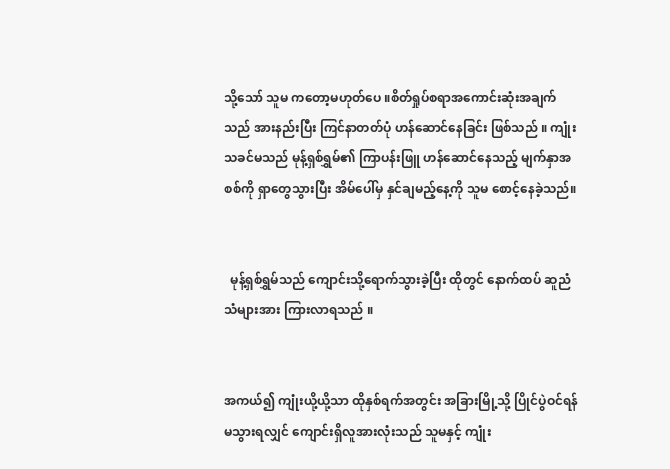သို့သော် သူမ ကတော့မဟုတ်ပေ ။စိတ်ရှုပ်စရာအကောင်းဆုံးအချက်သည် အားနည်းပြီး ကြင်နာတတ်ပုံ ဟန်ဆောင်နေခြင်း ဖြစ်သည် ။ ကျုံးသခင်မသည် မုန့်ရှစ်ရွှမ်၏ ကြာပန်းဖြူ ဟန်ဆောင်နေသည့် မျက်နှာအစစ်ကို ရှာတွေသွားပြီး အိမ်ပေါ်မှ နှင်ချမည့်နေ့ကို သူမ စောင့်နေခဲ့သည်။


  မုန့်ရှစ်ရွှမ်သည် ကျောင်းသို့ရောက်သွားခဲ့ပြီး ထိုတွင် နောက်ထပ် ဆူညံသံများအား ကြားလာရသည် ။


အကယ်၍ ကျုံးယို့ယို့သာ ထိုနှစ်ရက်အတွင်း အခြားမြို့သို့ ပြိုင်ပွဲဝင်ရန် မသွားရလျှင် ကျောင်းရှိလူအားလုံးသည် သူမနှင့် ကျုံး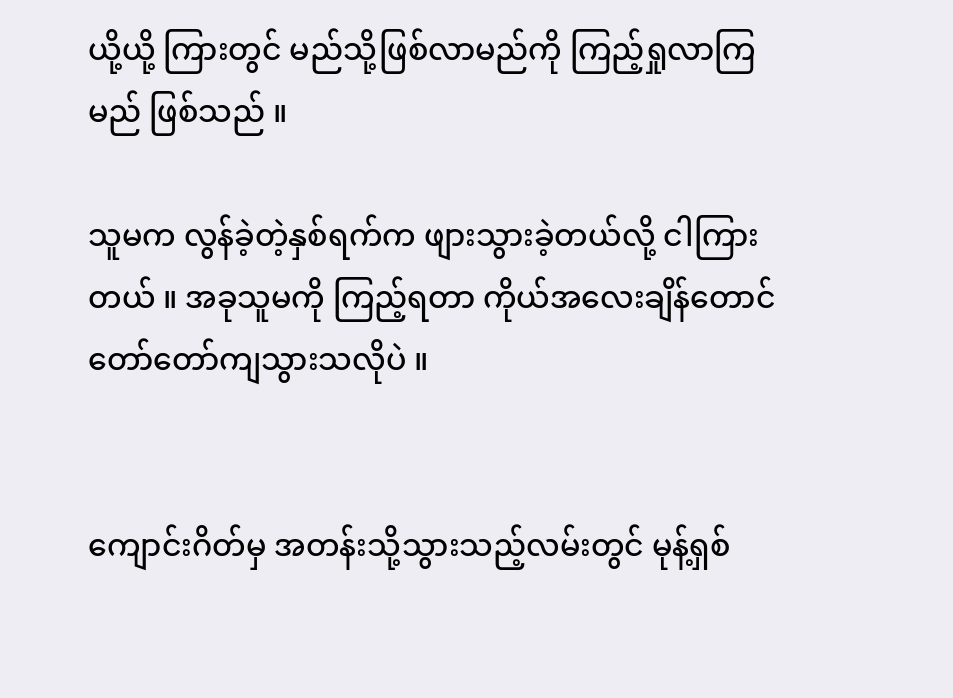ယို့ယို့ ကြားတွင် မည်သို့ဖြစ်လာမည်ကို ကြည့်ရှုလာကြမည် ဖြစ်သည် ။

သူမက လွန်ခဲ့တဲ့နှစ်ရက်က ဖျားသွားခဲ့တယ်လို့ ငါကြားတယ် ။ အခုသူမကို ကြည့်ရတာ ကိုယ်အလေးချိန်တောင် တော်တော်ကျသွားသလိုပဲ ။


ကျောင်းဂိတ်မှ အတန်းသို့သွားသည့်လမ်းတွင် မုန့်ရှစ်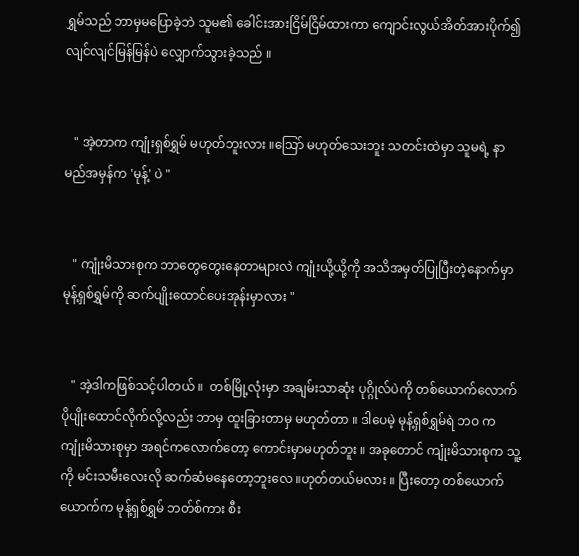ရွှမ်သည် ဘာမှမပြောခဲ့ဘဲ သူမ၏ ခေါင်းအားငြိမ်ငြိမ်ထားကာ ကျောင်းလွယ်အိတ်အားပိုက်၍ လျင်လျင်မြန်မြန်ပဲ လျှောက်သွားခဲ့သည် ။


   " အဲ့တာက ကျုံးရှစ်ရွှမ် မဟုတ်ဘူးလား ။သြော် မဟုတ်သေးဘူး သတင်းထဲမှာ သူမရဲ့ နာမည်အမှန်က 'မုန့်' ပဲ "


   " ကျုံးမိသားစုက ဘာတွေတွေးနေတာများလဲ ကျုံးယို့ယို့ကို အသိအမှတ်ပြုပြီးတဲ့နောက်မှာ မုန့်ရှစ်ရွှမ်ကို ဆက်ပျိုးထောင်ပေးအုန်းမှာလား "


   " အဲ့ဒါကဖြစ်သင့်ပါတယ် ။  တစ်မြို့လုံးမှာ အချမ်းသာဆုံး ပုဂ္ဂိုလ်ပဲကို တစ်ယောက်လောက် ပိုပျိုးထောင်လိုက်လို့လည်း ဘာမှ ထူးခြားတာမှ မဟုတ်တာ ။ ဒါပေမဲ့ မုန့်ရှစ်ရွှမ်ရဲ ဘဝ က  ကျုံးမိသားစုမှာ အရင်ကလောက်တော့ ကောင်းမှာမဟုတ်ဘူး ။ အခုတောင် ကျုံးမိသားစုက သူ့ကို မင်းသမီးလေးလို ဆက်ဆံမနေတော့ဘူးလေ ။ဟုတ်တယ်မလား ။ ပြီးတော့ တစ်ယောက်ယောက်က မုန့်ရှစ်ရွှမ် ဘတ်စ်ကား စီး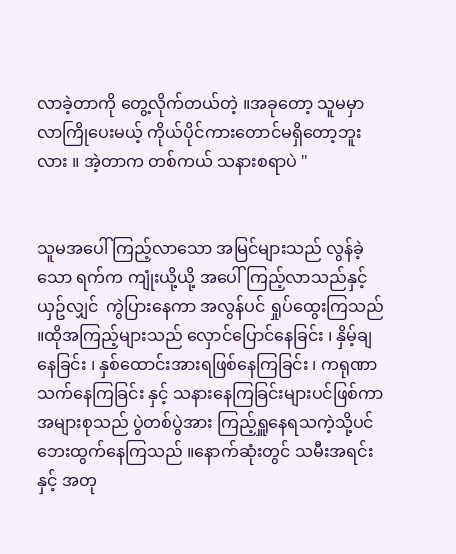လာခဲ့တာကို တွေ့လိုက်တယ်တဲ့ ။အခုတော့ သူမမှာ လာကြိုပေးမယ့် ကိုယ်ပိုင်ကားတောင်မရှိတော့ဘူးလား ။ အဲ့တာက တစ်ကယ် သနားစရာပဲ "


သူမအပေါ်ကြည့်လာသော အမြင်များသည် လွန်ခဲ့သော ရက်က ကျုံးယို့ယို့ အပေါ်ကြည့်လာသည်နှင့် ယှဥ်လျှင်  ကွဲပြားနေကာ အလွန်ပင် ရှုပ်ထွေးကြသည် ။ထိုအကြည့်များသည် လှောင်ပြောင်နေခြင်း ၊ နှိမ့်ချနေခြင်း ၊ နှစ်ထောင်းအားရဖြစ်နေကြခြင်း ၊ ကရုဏာသက်နေကြခြင်း နှင့် သနားနေကြခြင်းများပင်ဖြစ်ကာ အများစုသည် ပွဲတစ်ပွဲအား ကြည့်ရှူနေရသကဲ့သို့ပင် ဘေးထွက်နေကြသည် ။နောက်ဆုံးတွင် သမီးအရင်း နှင့် အတု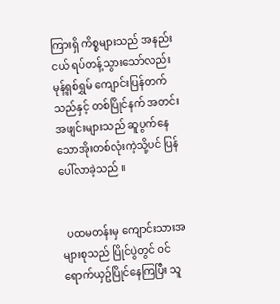ကြားရှိ ကိစ္စများသည် အနည်းငယ် ရပ်တန့်သွားသော်လည်း မုန့်ရှစ်ရွှမ် ကျောင်းပြန်တက်သည်နှင့် တစ်ပြိုင်နက် အတင်းအဖျင်းများသည် ဆူပွက်နေသောအိုးတစ်လုံးကဲ့သို့ပင် ပြန်ပေါ်လာခဲ့သည် ။


  ပထမတန်းမှ ကျောင်းသားအများစုသည် ပြိုင်ပွဲတွင် ဝင်ရောက်ယှဥ်ပြိုင်နေကြပြီး သူ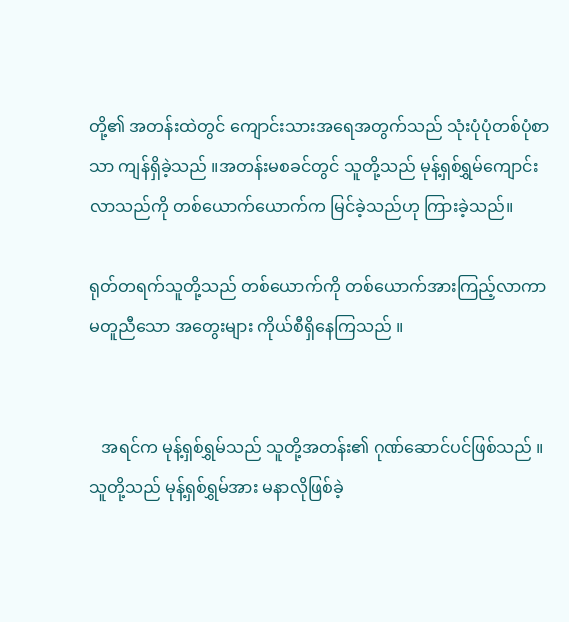တို့၏ အတန်းထဲတွင် ကျောင်းသားအရေအတွက်သည် သုံးပုံပုံတစ်ပုံစာသာ ကျန်ရှိခဲ့သည် ။အတန်းမစခင်တွင် သူတို့သည် မုန့်ရှစ်ရွှမ်ကျောင်းလာသည်ကို တစ်ယောက်ယောက်က မြင်ခဲ့သည်ဟု ကြားခဲ့သည်။

ရုတ်တရက်သူတို့သည် တစ်ယောက်ကို တစ်ယောက်အားကြည့်လာကာ မတူညီသော အတွေးများ ကိုယ်စီရှိနေကြသည် ။


   အရင်က မုန့်ရှစ်ရွှမ်သည် သူတို့အတန်း၏ ဂုဏ်ဆောင်ပင်ဖြစ်သည် ။သူတို့သည် မုန့်ရှစ်ရွှမ်အား မနာလိုဖြစ်ခဲ့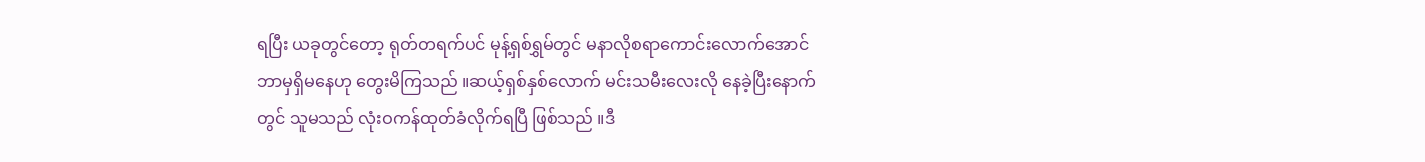ရပြီး ယခုတွင်တော့ ရုတ်တရက်ပင် မုန့်ရှစ်ရွှမ်တွင် မနာလိုစရာကောင်းလောက်အောင် ဘာမှရှိမနေဟု တွေးမိကြသည် ။ဆယ့်ရှစ်နှစ်လောက် မင်းသမီးလေးလို နေခဲ့ပြီးနောက်တွင် သူမသည် လုံးဝကန်ထုတ်ခံလိုက်ရပြီ ဖြစ်သည် ။ဒီ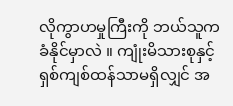လိုကွာဟမှုကြီးကို ဘယ်သူကခံနိုင်မှာလဲ ။ ကျုံးမိသားစုနှင့် ရှစ်ကျစ်ထန်သာမရှိလျှင် အ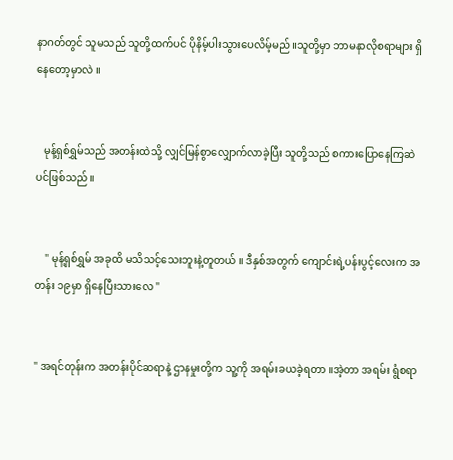နာဂတ်တွင် သူမသည် သူတို့ထက်ပင် ပိုနိမ့်ပါးသွားပေလိမ့်မည် ။သူတို့မှာ ဘာမနာလိုစရာများ ရှိနေတော့မှာလဲ ။


   မုန့်ရှစ်ရွှမ်သည် အတန်းထဲသို့ လျှင်မြန်စွာလျှောက်လာခဲ့ပြီး သူတို့သည် စကားပြောနေကြဆဲပင်ဖြစ်သည် ။


    " မုန့်ရှစ်ရွှမ် အခုထိ မသိသင့်သေးဘူးနဲ့တူတယ် ။ ဒီနှစ်အတွက် ကျောင်းရဲ့ပန်းပွင့်လေးက အတန်း ၁၉မှာ ရှိနေပြီးသားလေ "


" အရင်တုန်းက အတန်းပိုင်ဆရာနဲ့ ဌာနမှုးတို့က သူ့ကို အရမ်းခယခဲ့ရတာ ။အဲ့တာ အရမ်း ရွံစရာ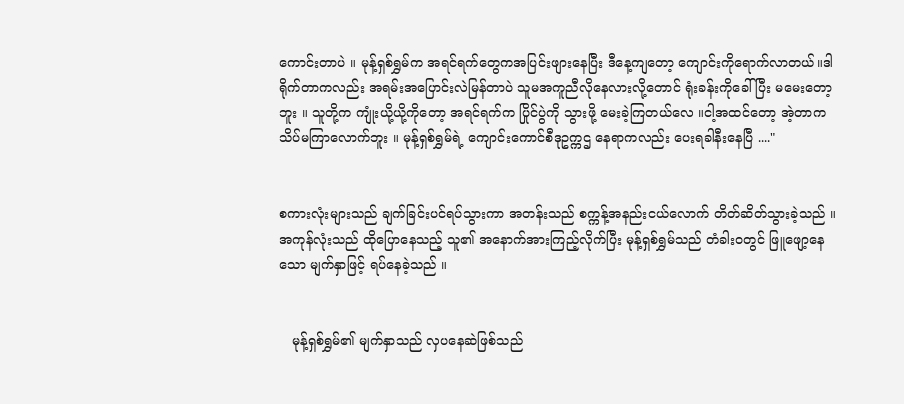ကောင်းတာပဲ ။ မုန့်ရှစ်ရွှမ်က အရင်ရက်တွေကအပြင်းဖျားနေပြီး ဒီနေ့ကျတော့ ကျောင်းကိုရောက်လာတယ်။ဒါရိုက်တာကလည်း အရမ်းအပြောင်းလဲမြန်တာပဲ သူမအကူညီလိုနေလားလို့တောင် ရုံးခန်းကိုခေါ်ပြီး မမေးတော့ဘူး ။ သူတို့က ကျုံးယို့ယို့ကိုတော့ အရင်ရက်က ပြိုင်ပွဲကို သွားဖို့ မေးခဲ့ကြတယ်လေ ။ငါ့အထင်တော့ အဲ့တာကသိပ်မကြာလောက်ဘူး ။ မုန့်ရှစ်ရွှမ်ရဲ့ ကျောင်းကောင်စီဒုဥက္ကဌ နေရာကလည်း ပေးရခါနီးနေပြီ ...."


စကားလုံးများသည် ချက်ခြင်းပင်ရပ်သွားကာ အတန်းသည် စက္ကန့်အနည်းငယ်လောက် တိတ်ဆိတ်သွားခဲ့သည် ။ အကုန်လုံးသည် ထိုပြောနေသည့် သူ၏ အနောက်အားကြည့်လိုက်ပြီး မုန့်ရှစ်ရွှမ်သည် တံခါးဝတွင် ဖြူဖျော့နေသော မျက်နှာဖြင့် ရပ်နေခဲ့သည် ။


   မုန့်ရှစ်ရွှမ်၏ မျက်နှာသည် လှပနေဆဲဖြစ်သည်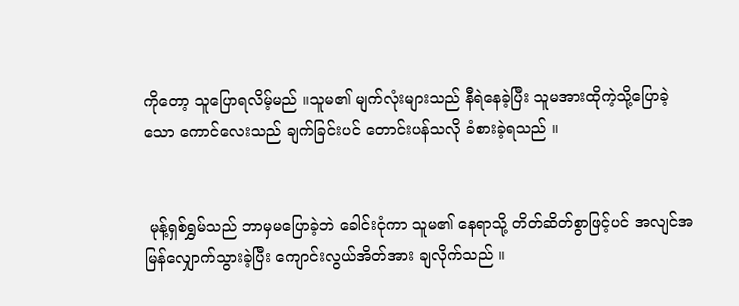ကိုတော့ သူပြောရလိမ့်မည် ။သူမ၏ မျက်လုံးများသည် နီရဲနေခဲ့ပြီး သူမအားထိုကဲ့သို့ပြောခဲ့သော ကောင်လေးသည် ချက်ခြင်းပင် တောင်းပန်သလို ခံစားခဲ့ရသည် ။


 မုန့်ရှစ်ရွှမ်သည် ဘာမှမပြောခဲ့ဘဲ ခေါင်းငုံကာ သူမ၏ နေရာသို့ တိတ်ဆိတ်စွာဖြင့်ပင် အလျင်အမြန်လျှောက်သွားခဲ့ပြီး ကျောင်းလွယ်အိတ်အား ချလိုက်သည် ။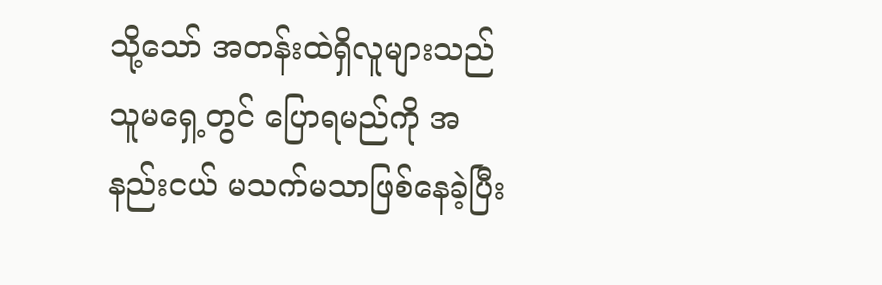သို့သော် အတန်းထဲရှိလူများသည် သူမရှေ့တွင် ပြောရမည်ကို အနည်းငယ် မသက်မသာဖြစ်နေခဲ့ပြီး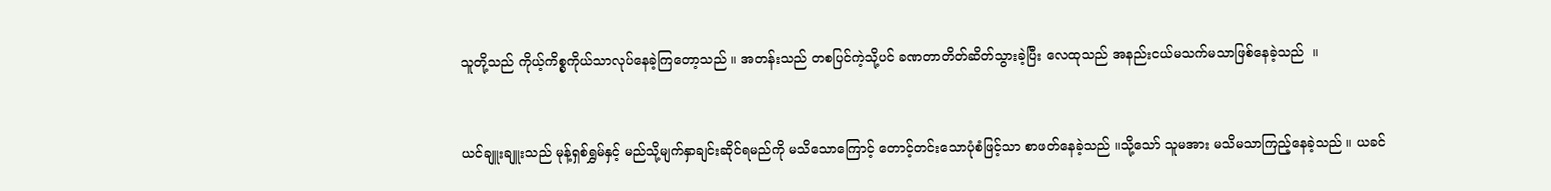သူတို့သည် ကိုယ့်ကိစ္စကိုယ်သာလုပ်နေခဲ့ကြတော့သည် ။ အတန်းသည် တစပြင်ကဲ့သို့ပင် ခဏတာတိတ်ဆိတ်သွားခဲ့ပြီး လေထုသည် အနည်းငယ်မသက်မသာဖြစ်နေခဲ့သည်  ။


ယင်ချူးချူးသည် မုန့်ရှစ်ရွှမ်နှင့် မည်သို့မျက်နှာချင်းဆိုင်ရမည်ကို မသိသောကြောင့် တောင့်တင်းသောပုံစံဖြင့်သာ စာဖတ်နေခဲ့သည် ။သို့သော် သူမအား မသိမသာကြည့်နေခဲ့သည် ။ ယခင်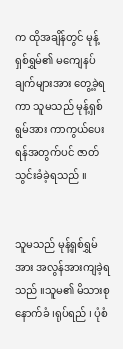က ထိုအချိန်တွင် မုန့်ရှစ်ရွှမ်၏ မကျေနပ်ချက်များအား တွေ့ခဲ့ရကာ သူမသည် မုန့်ရှစ်ရွမ်အား ကာကွယ်ပေးရန်အတွက်ပင် ဇာတ်သွင်းခံခဲ့ရသည် ။


သူမသည် မုန့်ရှစ်ရွှမ်အား အလွန်အားကျခဲ့ရသည် ။သူမ၏ မိသားစုနောက်ခံ ၊ရုပ်ရည် ၊ ပုံစံ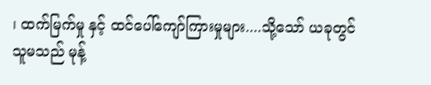၊ ထက်မြက်မှု နှင့် ထင်ပေါ်ကျော်ကြားမှုများ....သို့သော် ယခုတွင် သူမသည် မုန့်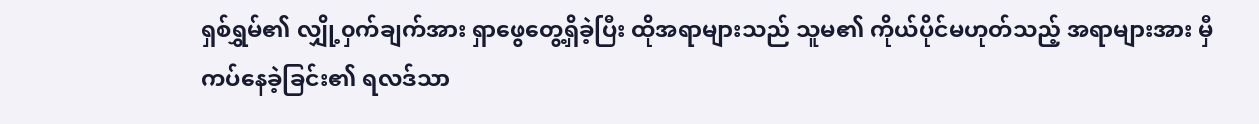ရှစ်ရွှမ်၏ လျှို့၀ှက်ချက်အား ရှာဖွေတွေ့ရှိခဲ့ပြီး ထိုအရာများသည် သူမ၏ ကိုယ်ပိုင်မဟုတ်သည့် အရာများအား မှီကပ်နေခဲ့ခြင်း၏ ရလဒ်သာ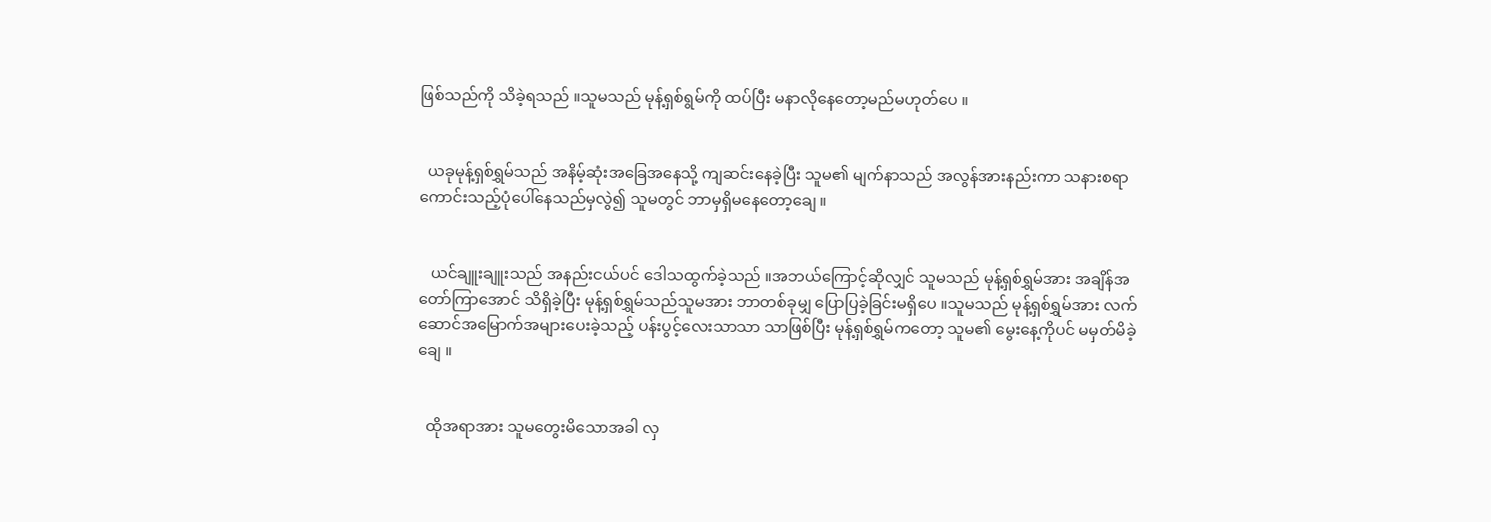ဖြစ်သည်ကို သိခဲ့ရသည် ။သူမသည် မုန့်ရှစ်ရွမ်ကို ထပ်ပြီး မနာလိုနေတော့မည်မဟုတ်ပေ ။


  ယခုမုန့်ရှစ်ရွှမ်သည် အနိမ့်ဆုံးအခြေအနေသို့ ကျဆင်းနေခဲ့ပြီး သူမ၏ မျက်နာသည် အလွန်အားနည်းကာ သနားစရာကောင်းသည့်ပုံပေါ်နေသည်မှလွဲ၍ သူမတွင် ဘာမှရှိမနေတော့ချေ ။


   ယင်ချူးချူးသည် အနည်းငယ်ပင် ဒေါသထွက်ခဲ့သည် ။အဘယ်ကြောင့်ဆိုလျှင် သူမသည် မုန့်ရှစ်ရွှမ်အား အချိန်အတော်ကြာအောင် သိရှိခဲ့ပြီး မုန့်ရှစ်ရွှမ်သည်သူမအား ဘာတစ်ခုမျှ ပြောပြခဲ့ခြင်းမရှိပေ ။သူမသည် မုန့်ရှစ်ရွှမ်အား လက်ဆောင်အမြောက်အများပေးခဲ့သည့် ပန်းပွင့်လေးသာသာ သာဖြစ်ပြီး မုန့်ရှစ်ရွှမ်ကတော့ သူမ၏ မွေးနေ့ကိုပင် မမှတ်မိခဲ့ချေ ။


  ထိုအရာအား သူမတွေးမိသောအခါ လှ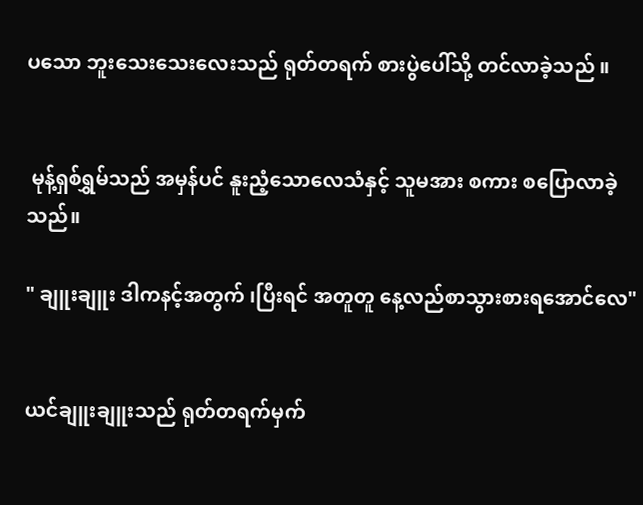ပသော ဘူးသေးသေးလေးသည် ရုတ်တရက် စားပွဲပေါ်သို့ တင်လာခဲ့သည် ။


 မုန့်ရှစ်ရွှမ်သည် အမှန်ပင် နူးညံ့သောလေသံနှင့် သူမအား စကား စပြောလာခဲ့သည်။

" ချူးချူး ဒါကနင့်အတွက် ၊ပြီးရင် အတူတူ နေ့လည်စာသွားစားရအောင်လေ"


ယင်ချူးချူးသည် ရုတ်တရက်မှက်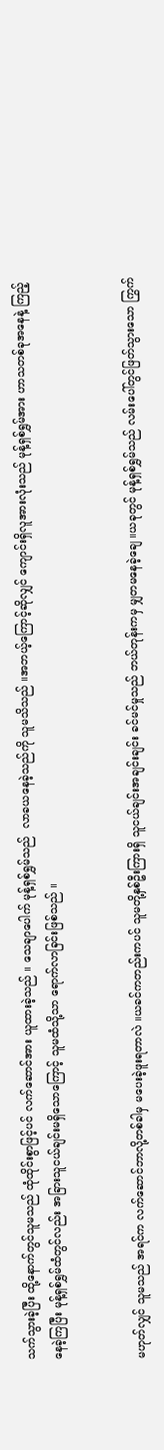သက်သွားခဲ့ပြီး ထို့နောက်တွင်သူမသည် ထုံထိုင်းစွာဖြင့်ပင် လက်ဆောင်အား ယူထားခဲ့သည် ။ သေချာပေါက် မုန့်ရှစ်ရွှမ်သည်  လာခယနေခဲ့သည်ကို သူမသိသည် ။အဘယ့်ကြောင့်ဆိုလျှင် ကျောင်းရှိလူအားလုံးသည် မုန့်ရှစ်ရွှမ်အား ဟာသတစ်ခုအနေနဲ့ ကြည့်နေခဲ့ကြပြီး မုန့်ရှစ်ရွှမ်ထံတွင်လည်း အခြားသူငယ်ချင်းမရှိသောကြောင့် သူမထံသို့သာ ရောက်လာခြင်းဖြစ်သည် ။


မဟုတ်လျှင် သူမသည် အရင်က လက်ဆောင်ဘာလို့တစ်ခါမှ မပေးခဲ့ဖူးရတာလဲ ။ယခင်ကတည်းကပင် သူမတို့နှစ်ဦးကြားရှိ သူငယ်ချင်းအချင်းချင်း ခင်မင်မှုသည် ဘယ်တုန်းကမှ မျှတမနေခဲ့ချေ ။ယခုတွင် မုန့်ရှစ်ရွှမ်သည် လမ်းပေါ်တွင်ဖြတ်သွားသော ကြွက်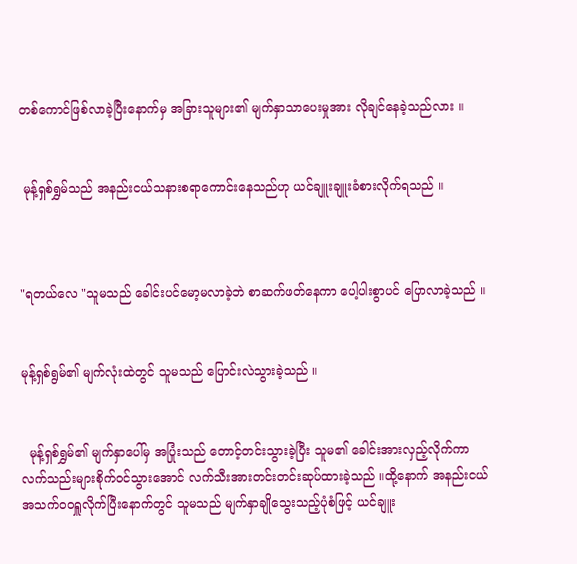တစ်ကောင်ဖြစ်လာခဲ့ပြီးနောက်မှ အခြားသူများ၏ မျက်နှာသာပေးမှုအား လိုချင်နေခဲ့သည်လား ။


 မုန့်ရှစ်ရွှမ်သည် အနည်းငယ်သနားစရာကောင်းနေသည်ဟု ယင်ချူးချူးခံစားလိုက်ရသည် ။



"ရတယ်လေ "သူမသည် ခေါင်းပင်မော့မလာခဲ့ဘဲ စာဆက်ဖတ်နေကာ ပေါ့ပါးစွာပင် ပြောလာခဲ့သည် ။


မုန့်ရှစ်ရွမ်၏ မျက်လုံးထဲတွင် သူမသည် ပြောင်းလဲသွားခဲ့သည် ။


  မုန့်ရှစ်ရွှမ်၏ မျက်နှာပေါ်မှ အပြုံးသည် တောင့်တင်းသွားခဲ့ပြီး သူမ၏ ခေါင်းအားလှည့်လိုက်ကာ လက်သည်းများစိုက်ဝင်သွားအောင် လက်သီးအားတင်းတင်းဆုပ်ထားခဲ့သည် ။ထို့နောက် အနည်းငယ် အသက်ဝဝရှူလိုက်ပြီးနောက်တွင် သူမသည် မျက်နှာချိုသွေးသည့်ပုံစံဖြင့် ယင်ချူး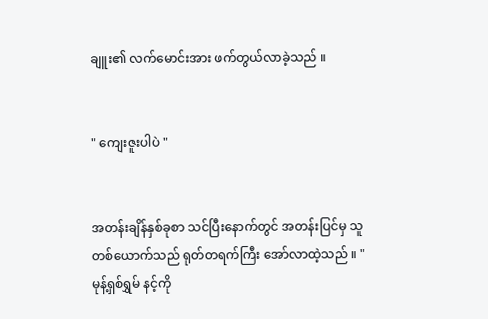ချူး၏ လက်မောင်းအား ဖက်တွယ်လာခဲ့သည် ။


" ကျေးဇူးပါပဲ "


အတန်းချိန်နှစ်ခုစာ သင်ပြီးနောက်တွင် အတန်းပြင်မှ သူတစ်ယောက်သည် ရုတ်တရက်ကြီး အော်လာထဲ့သည် ။ "မုန့်ရှစ်ရွှမ် နင့်ကို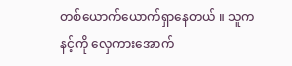တစ်ယောက်ယောက်ရှာနေတယ် ။ သူကနင့်ကို လှေကားအောက်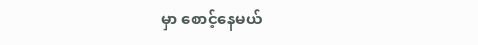မှာ စောင့်နေမယ်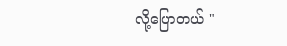လို့ပြောတယ် "